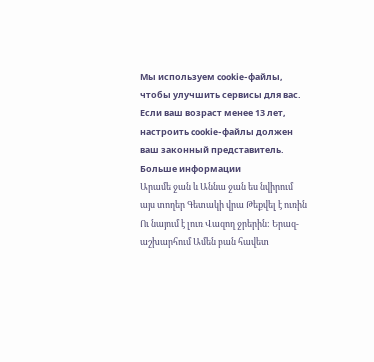Мы используем cookie-файлы, чтобы улучшить сервисы для вас. Если ваш возраст менее 13 лет, настроить cookie-файлы должен ваш законный представитель. Больше информации
Արամե ջան և Աննա ջան ես նվիրում այս տողեր Գետակի վրա Թեքվել է ուռին Ու նայում է լուռ Վազող ջրերին: Երազ-աշխարհում Ամեն բան հավետ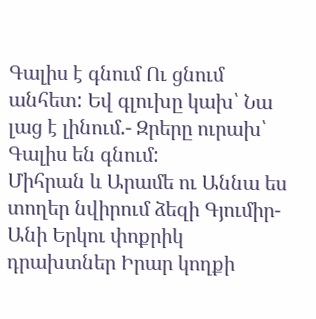Գալիս է գնում Ու ցնում անհետ: Եվ գլուխը կախ՝ Նա լաց է լինում.- Զրերը ուրախ՝ Գալիս են գնում:
Միհրան և Արամե ու Աննա ես տողեր նվիրում ձեզի Գյումիր-Անի Երկու փոքրիկ դրախտներ Իրար կողքի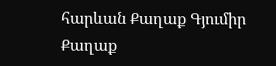հարևան Քաղաք Գյումիր Քաղաք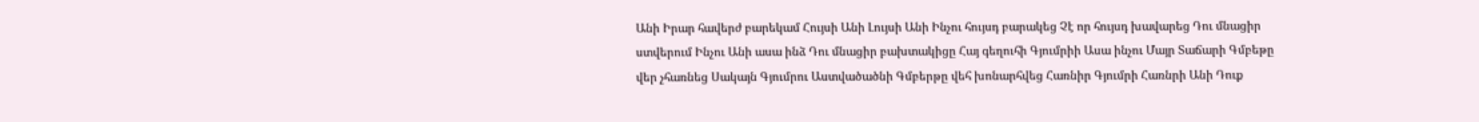Անի Իրար հավերժ բարեկամ Հույսի Անի Լույսի Անի Ինչու հույսդ բարակեց Չէ որ հույսդ խավարեց Դու մնացիր ստվերում Ինչու Անի ասա ինձ Դու մնացիր բախտակիցը Հայ գեղուհի Գյումրիի Ասա ինչու Մայր Տաճարի Գմբեթը վեր չհառնեց Սակայն Գյումրու Աստվածածնի Գմբերթը վեհ խոնարհվեց Հառնիր Գյումրի Հառնրի Անի Դուք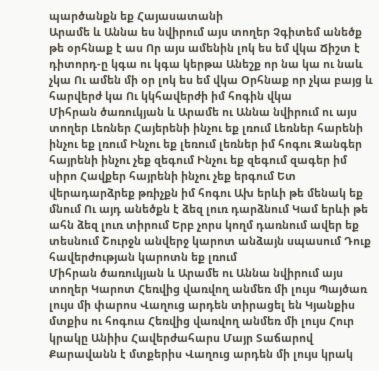պարծանքն եք Հայասատանի
Արամե և Աննա ես նվիրում այս տողեր Չգիտեմ անեծք թե օրհնաք է աս Որ այս ամենին լոկ ես եմ վկա Ճիշտ է դիտորդ-ը կգա ու կգա կերթա Անեշք որ նա կա ու նաև չկա Ու ամեն մի օր լոկ ես եմ վկա Օրհնաք որ չկա բայց և հարվերժ կա Ու կկհավերժի իմ հոգին վկա
Միհրան ծառուկյան և Արամե ու Աննա նվիրում ու այս տողեր Լեռներ Հայերենի ինչու եք լռում Լեռներ հարենի ինչու եք լռում Ինչու եք լեռում լեռներ իմ հոգու Զանգեր հայրենի ինչու չեք զեգում Ինչու եք զեգում զագեր իմ սիրո Հավքեր հայրենի ինչու չեք երգում Ետ վերադարձրեք թռիչքն իմ հոգու Ախ երևի թե մենակ եք մնում Ու այդ անեծքն է ձեզ լուռ դարձնում Կամ երևի թե ահն ձեզ լուռ տիրում Երբ չորս կողմ դառնում ավեր եք տեսնում Շուրջն անվերջ կարոտ անձայն սպասում Դուք հավերժության կարոտն եք լռում
Միհրան ծառուկյան և Արամե ու Աննա նվիրում այս տողեր Կարոտ Հեռվից վառվող անմեռ մի լույս Պայծառ լույս մի փարոս Վաղուց արդեն տիրացել են Կյանքիս մտքիս ու հոգուս Հեռվից վառվող անմեռ մի լույս Հուր կրակը Անիիս Հավերժահարս Մայր Տաճարով Քարավանն է մտքերիս Վաղուց արդեն մի լույս կրակ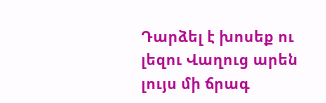Դարձել է խոսեք ու լեզու Վաղուց արեն լույս մի ճրագ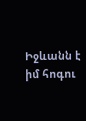Իջևանն է իմ հոգու